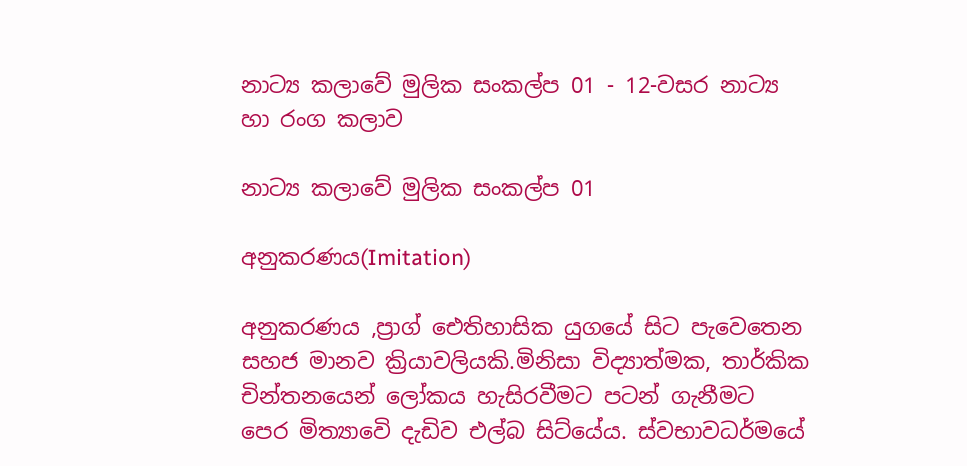නාට්‍ය කලාවේ මුලික සංකල්ප 01 - 12-වසර නාට්‍ය හා රංග කලාව

නාට්‍ය කලාවේ මුලික සංකල්ප 01

අනුකරණය(Imitation)

අනුකරණය ,ප්‍රාග් ඓතිහාසික යුගයේ සිට පැවෙතෙන සහජ මානව ක්‍රියාවලියකි.මිනිසා විද්‍යාත්මක, තාර්කික චින්තනයෙන් ලෝකය හැසිරවීමට පටන් ගැනීමට පෙර මිත්‍යාවෙි දැඩිව එල්බ සිට්යේය. ස්වභාවධර්මයේ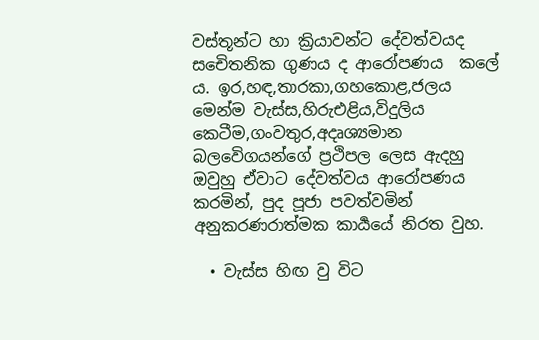වස්තූන්ට හා ක්‍රියාවන්ට දේවත්වයද සචෙිතනික ගුණය ද ආරෝපණය  කලේ  ය. ඉර,හඳ,තාරකා,ගහකොළ,ජලය මෙන්ම වැස්ස,හිරුඑළිය,විදුලිය කෙටීම,ගංවතුර,අදෘශ්‍යමාන බලවෙිගයන්ගේ ප්‍රථිපල ලෙස ඇදහු ඔවුහු ඒවාට දේවත්වය ආරෝපණය කරමින්, පුද පූජා පවත්වමින් අනුකරණරාත්මක කාර්‍යයේ නිරත වුහ.

  • වැස්ස හිඟ වු විට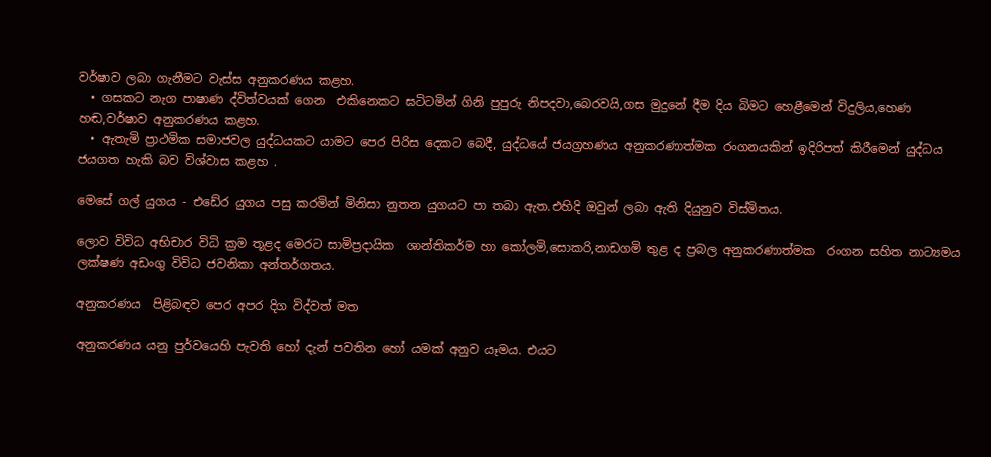වර්ෂාව ලබා ගැනීමට වැස්ස අනුකරණය කළහ.
  • ගසකට නැග පාෂාණ ද්විත්වයක් ගෙන  එකිනෙකට ඝටිටමින් ගිනි පුපුරු නිපදවා,බෙරවයි,ගස මුදුනේ දීම දිය බිමට හෙළීමෙන් විදුලිය,හෙණ හඬ,වර්ෂාව අනුකරණය කළහ.
  • ඇතැමි ප්‍රාථමික සමාජවල යුද්ධයකට යාමට පෙර පිරිස දෙකට බෙදී, යුද්ධයේ ජයග්‍රහණය අනුකරණාත්මක රංගනයකින් ඉදිරිපත් කිරීමෙන් යුද්ධය ජයගත හැකි බව විශ්වාස කළහ .

මෙසේ ගල් යුගය - එඩේර යුගය පසු කරමින් මිනිසා නුතන යුගයට පා තබා ඇත.එහිදි ඔවුන් ලබා ඇති දියුනුව විස්මිතය.

ලොව විවිධ අභිචාර විධි ක්‍රම තූළද මෙරට සාමිප්‍රදායික  ශාන්තිකර්ම හා කෝලමි,සොකරි,නාඩගමි තුළ ද ප්‍රබල අනුකරණාත්මක  රංගන සහිත නාට්‍යමය ලක්ෂණ අඩංගු විවිධ ජවනිකා අන්තර්ගතය.

අනුකරණය  පිළිබඳව පෙර අපර දිග විද්වත් මත

අනුකරණය යනු පුර්වයෙහි පැවති හෝ දැන් පවතින හෝ යමක් අනුව යෑමය. එයට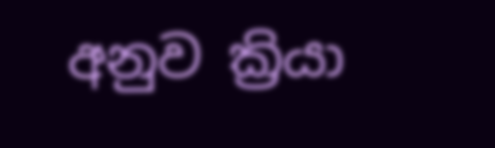අනුව ක්‍රියා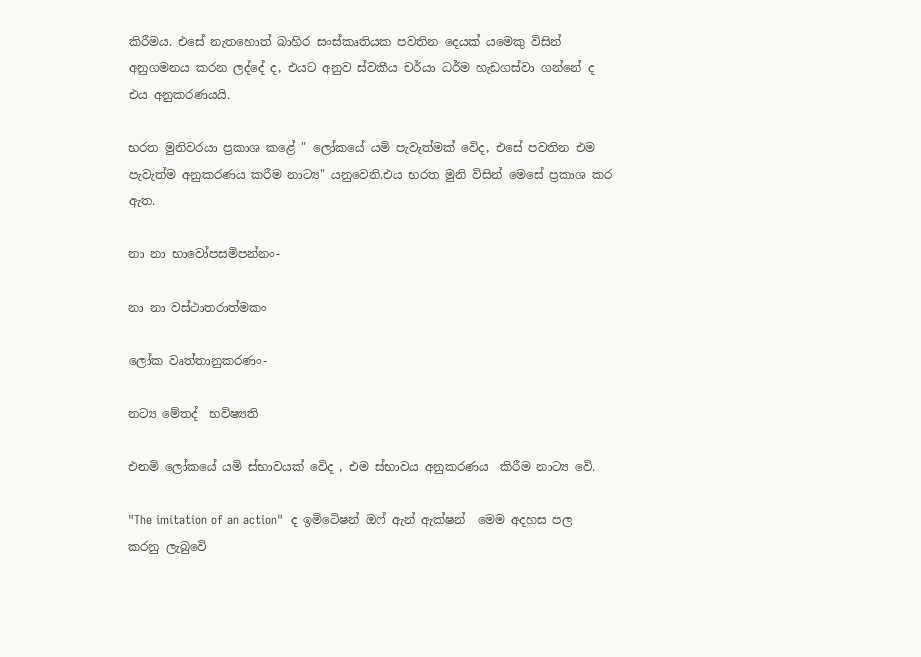කිරීමය. එසේ නැතහොත් බාහිර සංස්කෘතියක පවතින දෙයක් යමෙකු විසින් අනුගමනය කරන ලද්දේ ද, එයට අනුව ස්වකීය චර්යා ධර්ම හැඩගස්වා ගන්නේ ද එය අනුකරණයයි.

භරත මුනිවරයා ප්‍රකාශ කළේ " ලෝකයේ යමි පැවැත්මක් වෙිද, එසේ පවතින එම පැවැත්ම අනුකරණය කරීම නාට්‍ය" යනුවෙනි.එය භරත මුනි විසින් මෙසේ ප්‍රකාශ කර ඇත.

නා නා භාවෝපසමිපන්නං-

නා නා වස්ථාතරාත්මකං

ලෝක වෘත්තානුකරණං-

නට්‍ය මේතද්  භවිෂ්‍යති

එනමි ලෝකයේ යමි ස්භාවයක් වෙිද , එම ස්භාවය අනුකරණය  කිරීම නාට්‍ය වෙි.

"The imitation of an action"  ද ඉමිටෙිෂන් ඔෆ් ඇන් ඇක්ෂන්  මෙම අදහස පල කරනු ලැබුවෙි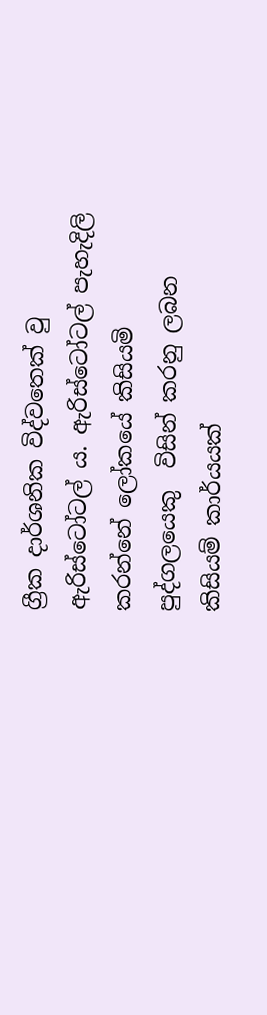ග්‍රීක දාර්ශනික විද්වතෙක් වු ඇරිස්ටෝටල් ය. ඇරිස්ටෝටල් පැහැදිලි කරන්නේ ලෝකයේ කිසියමි පුද්ගලයෙකු  විසින් කරනු ලබන කිසියම් කාර්යයක්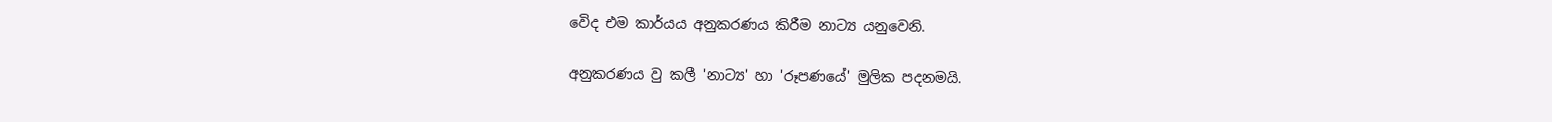වෙිද එම කාර්යය අනුකරණය කිරීම නාට්‍ය යනුවෙනි.

අනුකරණය වු කලී 'නාට්‍ය' හා 'රූපණයේ' මුලික පදනමයි.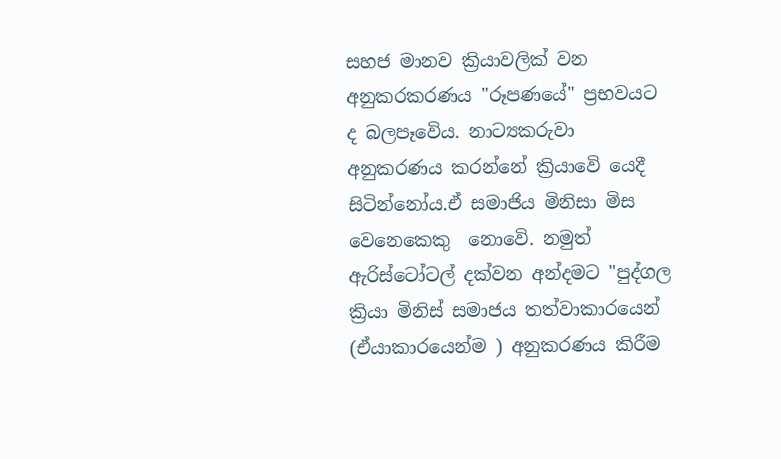සහජ මානව ක්‍රියාවලික් වන අනුකරකරණය "රූපණයේ" ප්‍රභවයට ද බලපෑවෙිය. නාට්‍යකරුවා අනුකරණය කරන්නේ ක්‍රියාවෙි යෙදී සිටින්නෝය.ඒ සමාජිය මිනිසා මිස වෙනෙකෙකු  නොවෙි. නමුත් ඇරිස්ටෝටල් දක්වන අන්දමට "පුද්ගල ක්‍රියා මිනිස් සමාජය තත්වාකාරයෙන් (ඒයාකාරයෙන්ම ) අනුකරණය කිරීම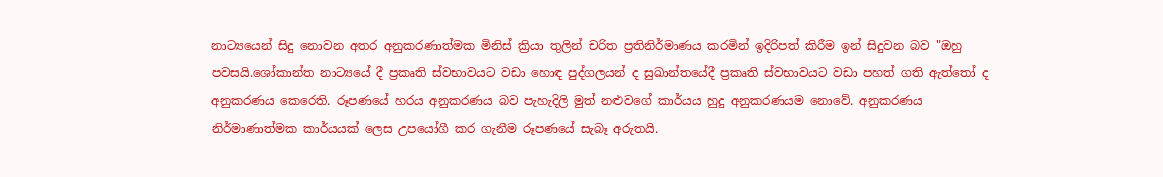නාට්‍යයෙන් සිදු නොවන අතර අනුකරණාත්මක මිනිස් ක්‍රියා තුලින් චරිත ප්‍රතිනිර්මාණය කරමින් ඉදිරිපත් කිරීම ඉන් සිදුවන බව "ඔහු පවසයි.ශෝකාන්ත නාට්‍යයේ දී ප්‍රකෘති ස්වභාවයට වඩා හොඳ පුද්ගලයන් ද සුඛාන්තයේදී ප්‍රකෘති ස්වභාවයට වඩා පහත් ගති ඇත්තෝ ද අනුකරණය කෙරෙති. රූපණයේ හරය අනුකරණය බව පැහැදිලි මුත් නළුවගේ කාර්යය හුදු අනුකරණයම නොවේ. අනුකරණය නිර්මාණාත්මක කාර්යයක් ලෙස උපයෝගී කර ගැනීම රූපණයේ සැබෑ අරුතයි.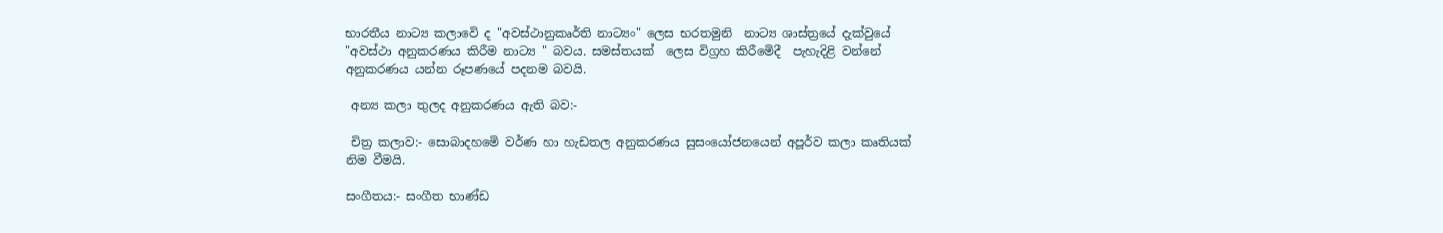භාරතීය නාට්‍ය කලාවෙි ද "අවස්ථානුකෘර්ති නාට්‍යං" ලෙස භරතමුනි  නාට්‍ය ශාස්ත්‍රයේ දැක්වුයේ "අවස්ථා අනුකරණය කිරීම නාට්‍ය " බවය. සමස්තයක්  ලෙස විග්‍රහ කිරීමෙිදී  පැහැදිළි වන්නේ අනුකරණය යන්න රූපණයේ පදනම බවයි.

 අන්‍ය කලා තුලද අනුකරණය ඇති බව:-

 චිත්‍ර කලාව:- සොබාදහමෙි වර්ණ හා හැඩතල අනුකරණය සුසංයෝජනයෙන් අපූර්ව කලා කෘතියක් නිම වීමයි.

සංගීතය:- සංගීත භාණ්ඩ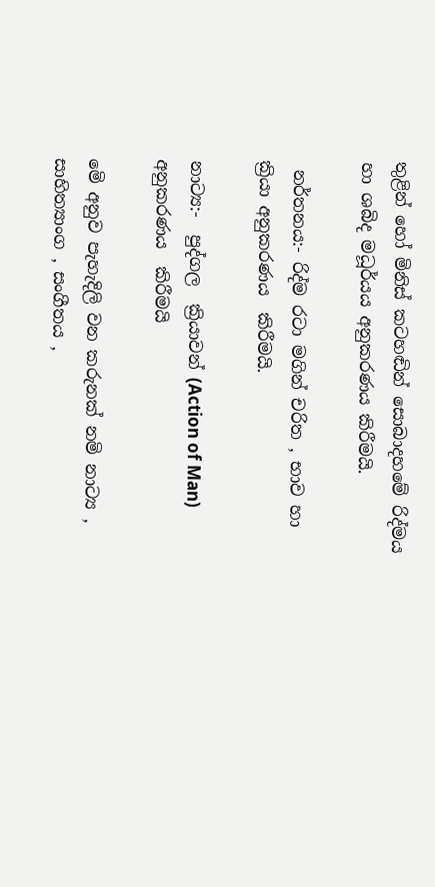තුළින් හෝ මිනිස් කටහඬින් සොබාදහමේ රිද්මය හා ශබිද මධූර්යය අනුකරණය කිරීමයි.

 නර්තනය:- රිද්ම රටා මගින් චරිත , භාව හා ක්‍රියා අනුකරණය  කිරීමයි.

නාට්‍ය:-  පුද්ගල  ක්‍රියාවන් (Action of Man) අනුකරණය  කිරීමයි

මෙි අනුව පැහැදිලි වන කරුනක් නමි නාට්‍ය , සාහිත්‍යාංග , සංගීතය ,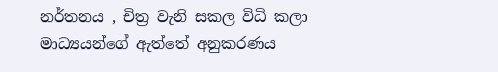නර්තනය , චිත්‍ර වැනි සකල විධි කලා මාධ්‍යයන්ගේ ඇත්තේ අනුකරණය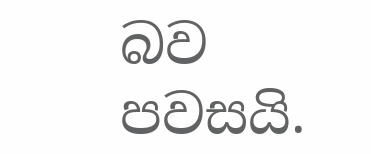බව පවසයි.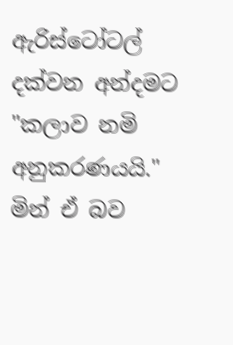ඇරිස්ටෝටල් දක්වන අන්දමට "කලාව නමි අනුකරණයයි."  මින් ඒ බව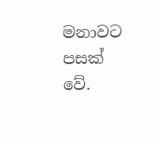මනාවට පසක් වේ.